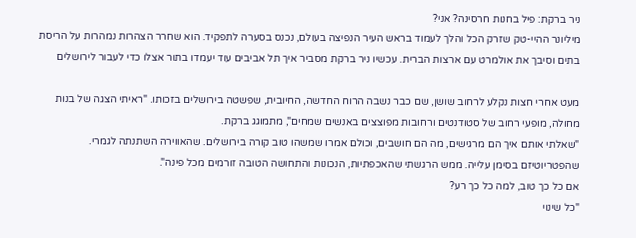ניר ברקת: פיל בחנות חרסינה? אני?
מיליונר ההיי-טק שזרק הכל והלך לעמוד בראש העיר הנפיצה בעולם, נכנס בסערה לתפקיד. הוא שחרר הצהרות נמהרות על הריסת בתים וסיבך את אולמרט עם ארצות הברית. עכשיו ניר ברקת מסביר איך תל אביבים עוד יעמדו בתור אצלו כדי לעבור לירושלים

מעט אחרי חצות נקלע לרחוב שושן, שם כבר נשבה הרוח החדשה, החיובית, שפשטה בירושלים בזכותו. "ראיתי הצגה של בנות מחולה, מופעי רחוב של סטודנטים ורחובות מפוצצים באנשים שמחים", מתמוגג ברקת.
"שאלתי אותם איך הם מרגישים, מה הם חושבים, וכולם אמרו שמשהו טוב קורה בירושלים. שהאווירה השתנתה לגמרי. שהפטריוטיזם בסימן עלייה. ממש הרגשתי שהאכפתיות, הנכונות והתחושה הטובה זורמים מכל פינה".
אם כל כך טוב, למה כל כך רע?
"כל שינוי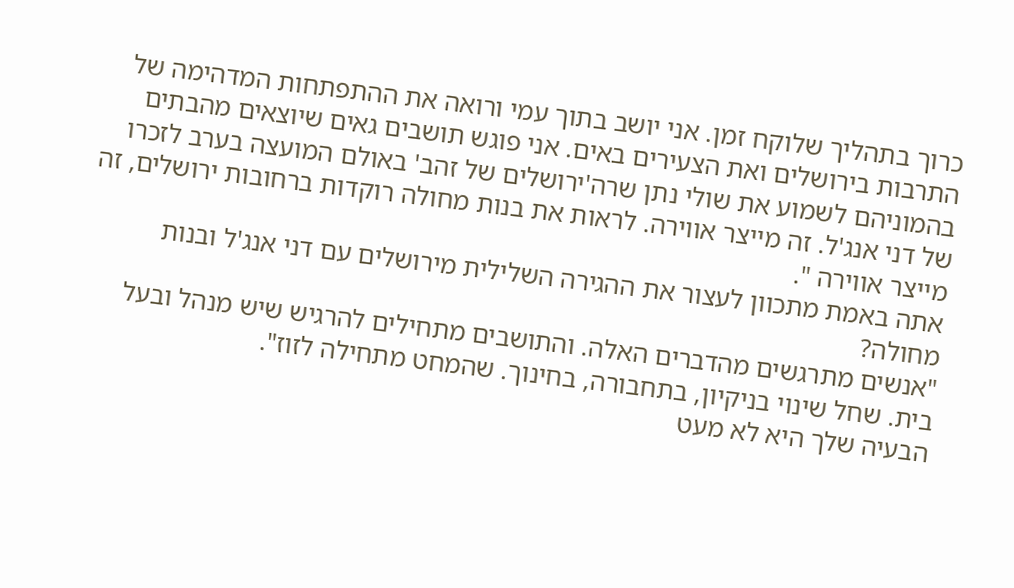כרוך בתהליך שלוקח זמן. אני יושב בתוך עמי ורואה את ההתפתחות המדהימה של התרבות בירושלים ואת הצעירים באים. אני פוגש תושבים גאים שיוצאים מהבתים בהמוניהם לשמוע את שולי נתן שרה'ירושלים של זהב' באולם המועצה בערב לזכרו של דני אנג'ל. זה מייצר אווירה. לראות את בנות מחולה רוקדות ברחובות ירושלים, זה מייצר אווירה ".
אתה באמת מתכוון לעצור את ההגירה השלילית מירושלים עם דני אנג'ל ובנות מחולה?
"אנשים מתרגשים מהדברים האלה. והתושבים מתחילים להרגיש שיש מנהל ובעל בית. שחל שינוי בניקיון, בתחבורה, בחינוך. שהמחט מתחילה לזוז".
הבעיה שלך היא לא מעט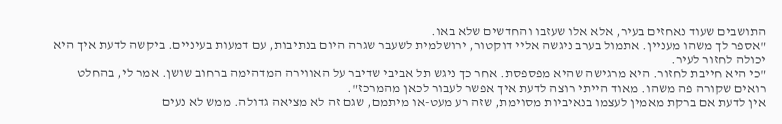התושבים שעוד נאחזים בעיר, אלא אלו שעזבו והחדשים שלא באו.
"אספר לך משהו מעניין. אתמול בערב ניגשה אליי דוקטור, ירושלמית לשעבר שגרה היום בנתיבות, עם דמעות בעיניים. ביקשה לדעת איך היא יכולה לחזור לעיר.
"כי היא חייבת לחזור. היא מרגישה שהיא מפספסת. אחר כך ניגש תל אביבי שדיבר על האווירה המדהימה ברחוב שושן. אמר לי, בהחלט רואים שקורה פה משהו. מאוד הייתי רוצה לדעת איך אפשר לעבור לכאן מהמרכז".
אין לדעת אם ברקת מאמין לעצמו בנאיביות מסוימת, שזה רע מעט-או מיתמם, שגם זה לא מציאה גדולה. ממש לא נעים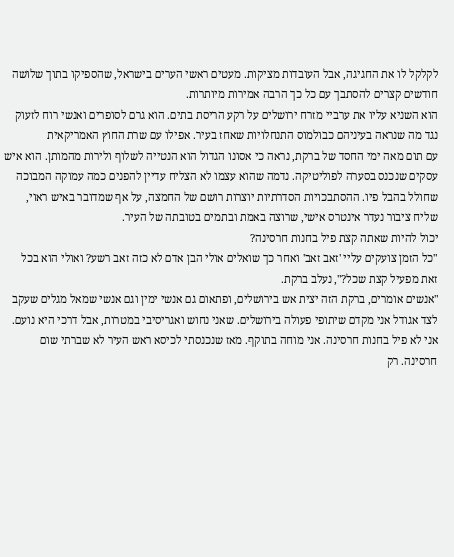לקלקל לו את החגיגה, אבל העובדות מציקות. מעטים ראשי הערים בישראל, שהספיקו בתוך שלושה חודשים קצרים להסתבך עם כל כך הרבה אמירות מיותרות.
הוא השניא עליו את ערביי מזרח ירושלים על רקע הריסת בתים. הוא גרם לסופרים ואנשי רוח לזעוק נגד מה שנראה בעיניהם כבולמוס התנחלויות שאחז בעיר. אפילו עם שרת החוץ האמריקאית
עם תום מאה ימי החסד של ברקת, נראה כי אסונו הגדול הוא הנטייה לשלוף ולירות מהמותן. הוא איש עסקים שנכנס בסערה לפוליטיקה. נדמה שהוא עצמו לא הצליח עדיין להפנים כמה עמוקה המבוכה שחולל בהבל פיו. ההסתבכויות הסדרתיות יוצרות רושם של החמצה, על אף שמדובר באיש ראוי, שליח ציבור נעדר אינטרס אישי, שרוצה באמת ובתמים בטובתה של העיר.
יכול להיות שאתה קצת פיל בחנות חרסינה?
"כל הזמן צועקים עליי 'זאב זאב' ואחר כך שואלים אולי הבן אדם לא כזה זאב רשע? ואולי הוא בכל זאת מפעיל קצת שכל?", נעלב ברקת.
"אנשים אומרים, ברקת הזה יצית אש בירושלים, ופתאום גם אנשי ימין וגם אנשי שמאל מגלים שעקב לצד אגודל אני מקדם שיתופי פעולה בירושלים. שאני נחוש ואגריסיבי במטרות, אבל דרכי היא נועם. אני לא פיל בחנות חרסינה. אני מוחה בתוקף. מאז שנכנסתי לכיסא ראש העיר לא שברתי שום חרסינה. רק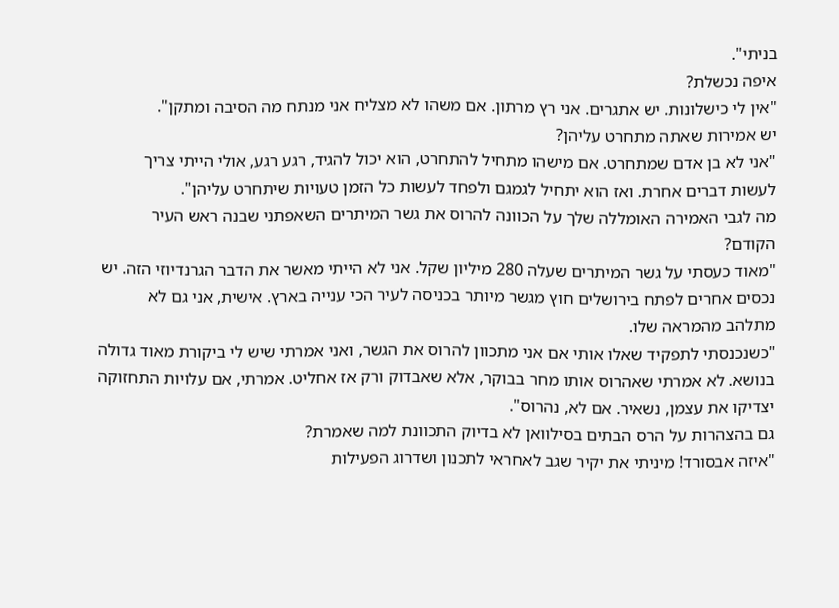בניתי".
איפה נכשלת?
"אין לי כישלונות. יש אתגרים. אני רץ מרתון. אם משהו לא מצליח אני מנתח מה הסיבה ומתקן".
יש אמירות שאתה מתחרט עליהן?
"אני לא בן אדם שמתחרט. אם מישהו מתחיל להתחרט, הוא יכול להגיד, רגע רגע, אולי הייתי צריך לעשות דברים אחרת. ואז הוא יתחיל לגמגם ולפחד לעשות כל הזמן טעויות שיתחרט עליהן".
מה לגבי האמירה האומללה שלך על הכוונה להרוס את גשר המיתרים השאפתני שבנה ראש העיר הקודם?
"מאוד כעסתי על גשר המיתרים שעלה 280 מיליון שקל. אני לא הייתי מאשר את הדבר הגרנדיוזי הזה. יש נכסים אחרים לפתח בירושלים חוץ מגשר מיותר בכניסה לעיר הכי ענייה בארץ. אישית, אני גם לא מתלהב מהמראה שלו.
"כשנכנסתי לתפקיד שאלו אותי אם אני מתכוון להרוס את הגשר, ואני אמרתי שיש לי ביקורת מאוד גדולה בנושא. לא אמרתי שאהרוס אותו מחר בבוקר, אלא שאבדוק ורק אז אחליט. אמרתי, אם עלויות התחזוקה יצדיקו את עצמן, נשאיר. אם לא, נהרוס".
גם בהצהרות על הרס הבתים בסילוואן לא בדיוק התכוונת למה שאמרת?
"איזה אבסורד! מיניתי את יקיר שגב לאחראי לתכנון ושדרוג הפעילות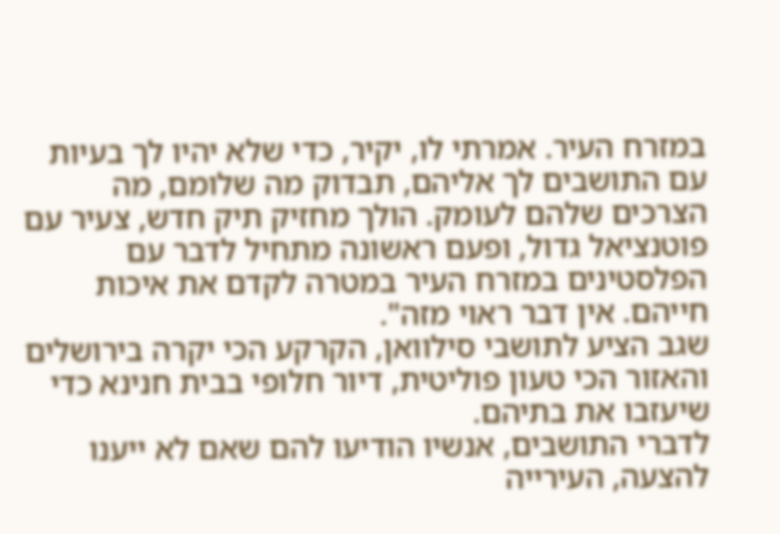במזרח העיר. אמרתי לו, יקיר, כדי שלא יהיו לך בעיות עם התושבים לך אליהם, תבדוק מה שלומם, מה הצרכים שלהם לעומק. הולך מחזיק תיק חדש, צעיר עם פוטנציאל גדול, ופעם ראשונה מתחיל לדבר עם הפלסטינים במזרח העיר במטרה לקדם את איכות חייהם. אין דבר ראוי מזה".
שגב הציע לתושבי סילוואן, הקרקע הכי יקרה בירושלים והאזור הכי טעון פוליטית, דיור חלופי בבית חנינא כדי שיעזבו את בתיהם.
לדברי התושבים, אנשיו הודיעו להם שאם לא ייענו להצעה, העירייה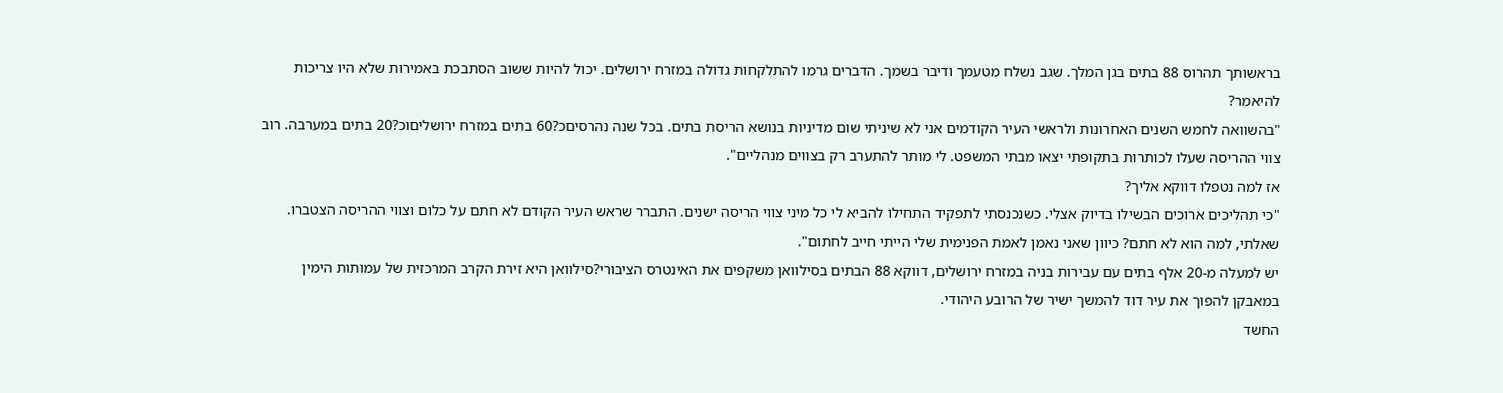בראשותך תהרוס 88 בתים בגן המלך. שגב נשלח מטעמך ודיבר בשמך. הדברים גרמו להתלקחות גדולה במזרח ירושלים. יכול להיות ששוב הסתבכת באמירות שלא היו צריכות להיאמר?
"בהשוואה לחמש השנים האחרונות ולראשי העיר הקודמים אני לא שיניתי שום מדיניות בנושא הריסת בתים. בכל שנה נהרסיםכ?60 בתים במזרח ירושליםוכ?20 בתים במערבה. רוב צווי ההריסה שעלו לכותרות בתקופתי יצאו מבתי המשפט. לי מותר להתערב רק בצווים מנהליים".
אז למה נטפלו דווקא אליך?
"כי תהליכים ארוכים הבשילו בדיוק אצלי. כשנכנסתי לתפקיד התחילו להביא לי כל מיני צווי הריסה ישנים. התברר שראש העיר הקודם לא חתם על כלום וצווי ההריסה הצטברו. שאלתי, למה הוא לא חתם? כיוון שאני נאמן לאמת הפנימית שלי הייתי חייב לחתום".
יש למעלה מ-20 אלף בתים עם עבירות בניה במזרח ירושלים, דווקא 88 הבתים בסילוואן משקפים את האינטרס הציבורי?סילוואן היא זירת הקרב המרכזית של עמותות הימין במאבקן להפוך את עיר דוד להמשך ישיר של הרובע היהודי.
החשד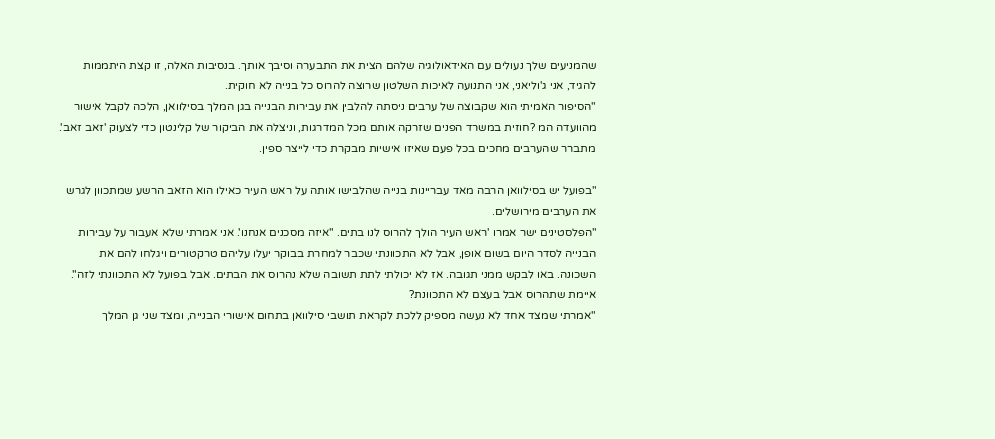שהמניעים שלך נעולים עם האידאולוגיה שלהם הצית את התבערה וסיבך אותך. בנסיבות האלה, זו קצת היתממות להגיד, אני ג'וליאני, אני התנועה לאיכות השלטון שרוצה להרוס כל בנייה לא חוקית.
"הסיפור האמיתי הוא שקבוצה של ערבים ניסתה להלבין את עבירות הבנייה בגן המלך בסילוואן, הלכה לקבל אישור מהוועדה המ ?חוזית במשרד הפנים שזרקה אותם מכל המדרגות, וניצלה את הביקור של קלינטון כדי לצעוק 'זאב זאב'. מתברר שהערבים מחכים בכל פעם שאיזו אישיות מבקרת כדי לייצר ספין.

"בפועל יש בסילוואן הרבה מאד עבריינות בנייה שהלבישו אותה על ראש העיר כאילו הוא הזאב הרשע שמתכוון לגרש את הערבים מירושלים.
"הפלסטינים ישר אמרו 'ראש העיר הולך להרוס לנו בתים. "איזה מסכנים אנחנו'. אני אמרתי שלא אעבור על עבירות הבנייה לסדר היום בשום אופן, אבל לא התכוונתי שכבר למחרת בבוקר יעלו עליהם טרקטורים ויגלחו להם את השכונה. באו לבקש ממני תגובה. אז לא יכולתי לתת תשובה שלא נהרוס את הבתים. אבל בפועל לא התכוונתי לזה".
איימת שתהרוס אבל בעצם לא התכוונת?
"אמרתי שמצד אחד לא נעשה מספיק ללכת לקראת תושבי סילוואן בתחום אישורי הבנייה, ומצד שני גן המלך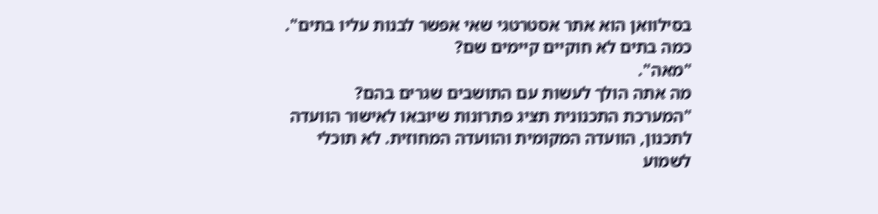בסילוואן הוא אתר אסטרטגי שאי אפשר לבנות עליו בתים".
כמה בתים לא חוקיים קיימים שם?
"מאה".
מה אתה הולך לעשות עם התושבים שגרים בהם?
"המערכת התכנונית תציג פתרונות שיובאו לאישור הוועדה לתכנון, הוועדה המקומית והוועדה המחוזית. לא תוכלי לשמוע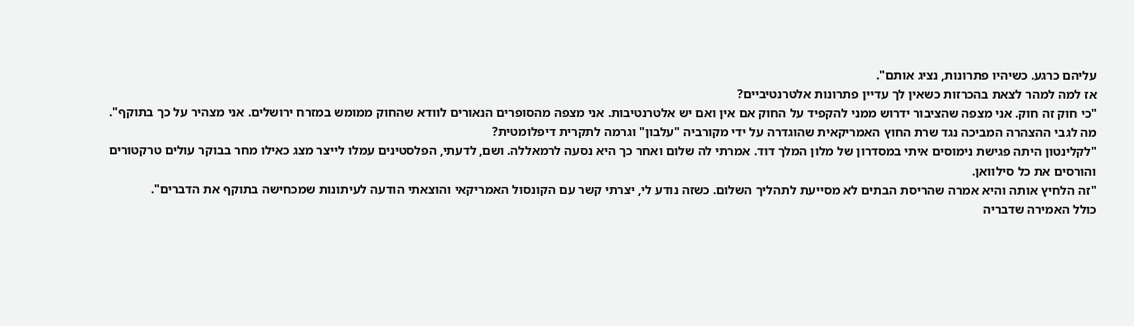עליהם כרגע. כשיהיו פתרונות, נציג אותם".
אז למה למהר לצאת בהכרזות כשאין לך עדיין פתרונות אלטרנטיביים?
"כי חוק זה חוק. אני מצפה שהציבור ידרוש ממני להקפיד על החוק אם אין ואם יש אלטרנטיבות. אני מצפה מהסופרים הנאורים לוודא שהחוק ממומש במזרח ירושלים. אני מצהיר על כך בתוקף".
מה לגבי ההצהרה המביכה נגד שרת החוץ האמריקאית שהוגדרה על ידי מקורביה "עלבון" וגרמה לתקרית דיפלומטית?
"לקלינטון היתה פגישת נימוסים איתי במסדרון של מלון המלך דוד. אמרתי לה שלום ואחר כך היא נסעה לרמאללה. ושם, לדעתי, הפלסטינים עמלו לייצר מצג כאילו מחר בבוקר עולים טרקטורים והורסים את כל סילוואן.
"זה הלחיץ אותה והיא אמרה שהריסת הבתים לא מסייעת לתהליך השלום. כשזה נודע לי, יצרתי קשר עם הקונסול האמריקאי והוצאתי הודעה לעיתונות שמכחישה בתוקף את הדברים".
כולל האמירה שדבריה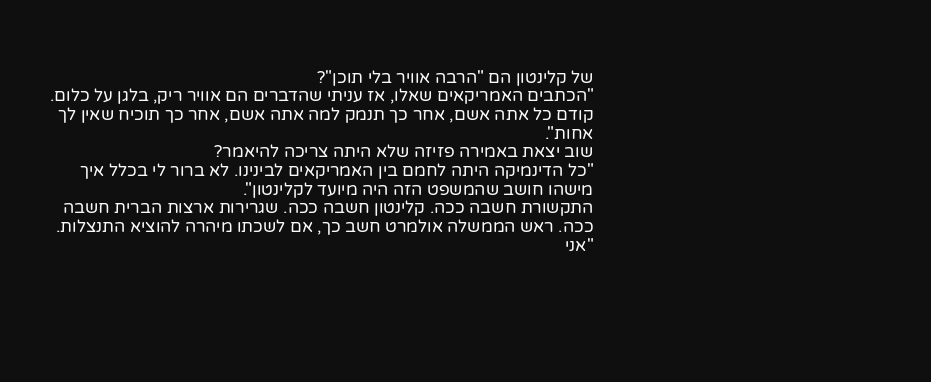של קלינטון הם "הרבה אוויר בלי תוכן"?
"הכתבים האמריקאים שאלו, אז עניתי שהדברים הם אוויר ריק, בלגן על כלום. קודם כל אתה אשם, אחר כך תנמק למה אתה אשם, אחר כך תוכיח שאין לך אחות".
שוב יצאת באמירה פזיזה שלא היתה צריכה להיאמר?
"כל הדינמיקה היתה לחמם בין האמריקאים לבינינו. לא ברור לי בכלל איך מישהו חושב שהמשפט הזה היה מיועד לקלינטון".
התקשורת חשבה ככה. קלינטון חשבה ככה. שגרירות ארצות הברית חשבה ככה. ראש הממשלה אולמרט חשב כך, אם לשכתו מיהרה להוציא התנצלות.
"אני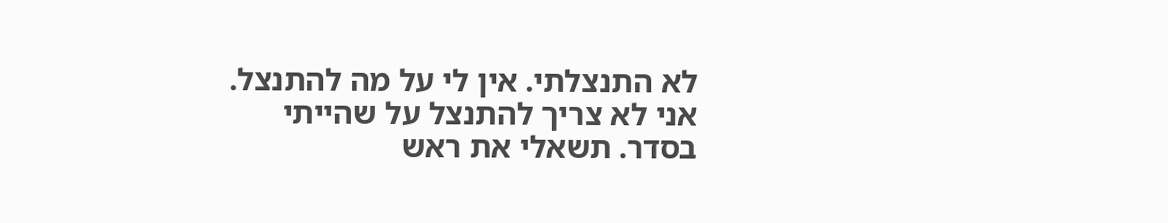לא התנצלתי. אין לי על מה להתנצל. אני לא צריך להתנצל על שהייתי בסדר. תשאלי את ראש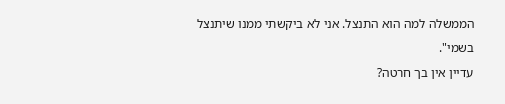הממשלה למה הוא התנצל. אני לא ביקשתי ממנו שיתנצל בשמי".
עדיין אין בך חרטה?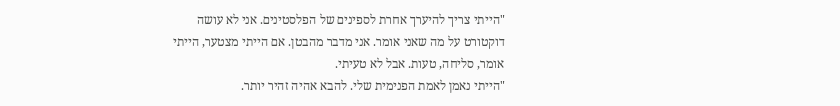"הייתי צריך להיערך אחרת לספינים של הפלסטינים. אני לא עושה דוקטורט על מה שאני אומר. אני מדבר מהבטן. אם הייתי מצטער, הייתי אומר, סליחה, טעות. אבל לא טעיתי.
"הייתי נאמן לאמת הפנימית שלי. להבא אהיה זהיר יותר.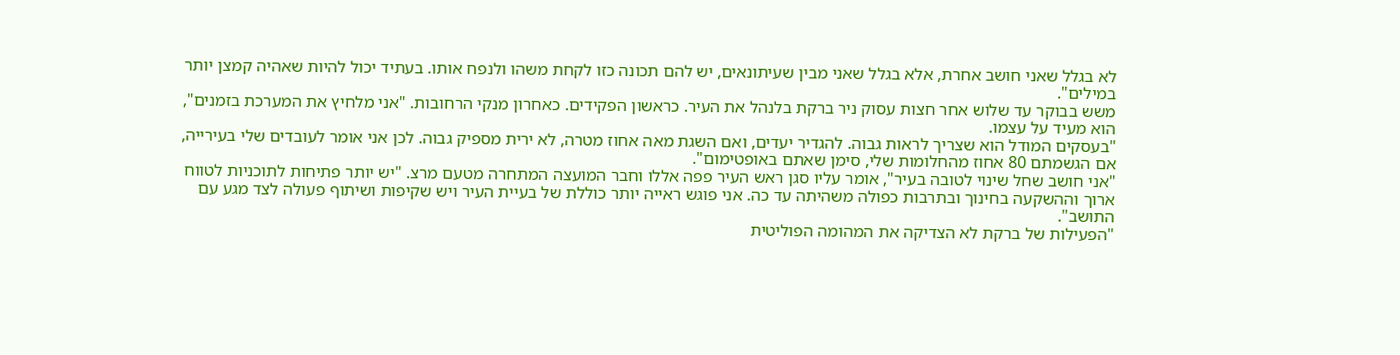לא בגלל שאני חושב אחרת, אלא בגלל שאני מבין שעיתונאים, יש להם תכונה כזו לקחת משהו ולנפח אותו. בעתיד יכול להיות שאהיה קמצן יותר במילים".
משש בבוקר עד שלוש אחר חצות עסוק ניר ברקת בלנהל את העיר. כראשון הפקידים. כאחרון מנקי הרחובות. "אני מלחיץ את המערכת בזמנים", הוא מעיד על עצמו.
"בעסקים המודל הוא שצריך לראות גבוה. להגדיר יעדים, ואם השגת מאה אחוז מטרה, לא ירית מספיק גבוה. לכן אני אומר לעובדים שלי בעירייה, אם הגשמתם 80 אחוז מהחלומות שלי, סימן שאתם באופטימום".
"אני חושב שחל שינוי לטובה בעיר", אומר עליו סגן ראש העיר פפה אללו וחבר המועצה המתחרה מטעם מרצ. "יש יותר פתיחות לתוכניות לטווח ארוך וההשקעה בחינוך ובתרבות כפולה משהיתה עד כה. אני פוגש ראייה יותר כוללת של בעיית העיר ויש שקיפות ושיתוף פעולה לצד מגע עם התושב".
"הפעילות של ברקת לא הצדיקה את המהומה הפוליטית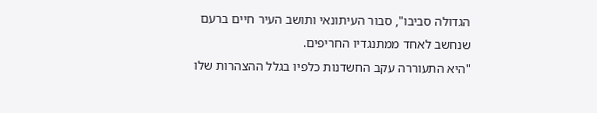הגדולה סביבו", סבור העיתונאי ותושב העיר חיים ברעם שנחשב לאחד ממתנגדיו החריפים.
"היא התעוררה עקב החשדנות כלפיו בגלל ההצהרות שלו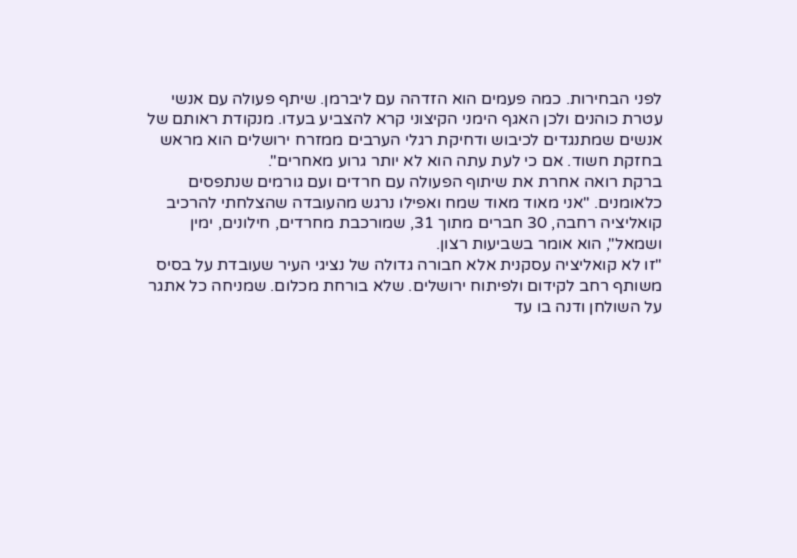לפני הבחירות. כמה פעמים הוא הזדהה עם ליברמן. שיתף פעולה עם אנשי עטרת כוהנים ולכן האגף הימני הקיצוני קרא להצביע בעדו. מנקודת ראותם של אנשים שמתנגדים לכיבוש ודחיקת רגלי הערבים ממזרח ירושלים הוא מראש בחזקת חשוד. אם כי לעת עתה הוא לא יותר גרוע מאחרים".
ברקת רואה אחרת את שיתוף הפעולה עם חרדים ועם גורמים שנתפסים כלאומנים. "אני מאוד מאוד שמח ואפילו נרגש מהעובדה שהצלחתי להרכיב קואליציה רחבה, 30 חברים מתוך 31, שמורכבת מחרדים, חילונים, ימין ושמאל", הוא אומר בשביעות רצון.
"זו לא קואליציה עסקנית אלא חבורה גדולה של נציגי העיר שעובדת על בסיס משותף רחב לקידום ולפיתוח ירושלים. שלא בורחת מכלום. שמניחה כל אתגר על השולחן ודנה בו עד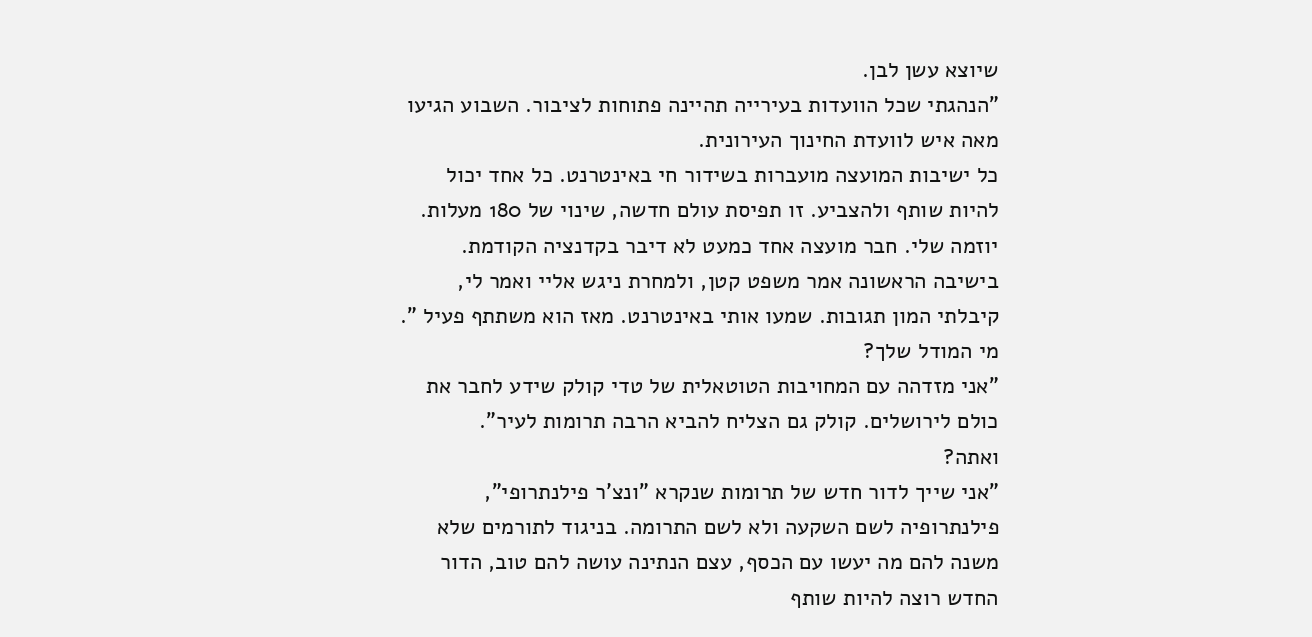שיוצא עשן לבן.
"הנהגתי שכל הוועדות בעירייה תהיינה פתוחות לציבור. השבוע הגיעו מאה איש לוועדת החינוך העירונית.
כל ישיבות המועצה מועברות בשידור חי באינטרנט. כל אחד יכול להיות שותף ולהצביע. זו תפיסת עולם חדשה, שינוי של 180 מעלות. יוזמה שלי. חבר מועצה אחד כמעט לא דיבר בקדנציה הקודמת. בישיבה הראשונה אמר משפט קטן, ולמחרת ניגש אליי ואמר לי, קיבלתי המון תגובות. שמעו אותי באינטרנט. מאז הוא משתתף פעיל ".
מי המודל שלך?
"אני מזדהה עם המחויבות הטוטאלית של טדי קולק שידע לחבר את כולם לירושלים. קולק גם הצליח להביא הרבה תרומות לעיר".
ואתה?
"אני שייך לדור חדש של תרומות שנקרא "ונצ'ר פילנתרופי", פילנתרופיה לשם השקעה ולא לשם התרומה. בניגוד לתורמים שלא משנה להם מה יעשו עם הכסף, עצם הנתינה עושה להם טוב, הדור החדש רוצה להיות שותף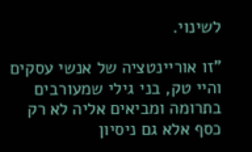לשינוי.

"זו אוריינטציה של אנשי עסקים והיי טק, בני גילי שמעורבים בתרומה ומביאים אליה לא רק כסף אלא גם ניסיון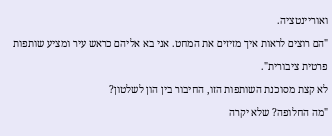ואוריינטציה.
"הם רוצים לראות איך מזיזים את המחט. אני בא אליהם כראש עיר ומציע שותפות פרטית ציבורית".
לא קצת מסוכנת השותפות הזו, החיבור בין הון לשלטון?
"מה החלופה? שלא יקרה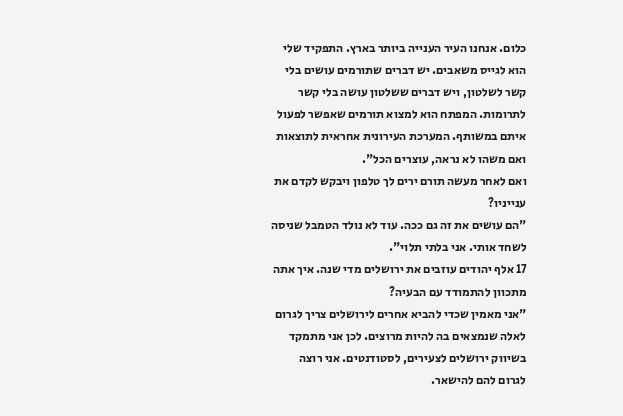כלום. אנחנו העיר הענייה ביותר בארץ. התפקיד שלי הוא לגייס משאבים. יש דברים שתורמים עושים בלי קשר לשלטון, ויש דברים ששלטון עושה בלי קשר לתרומות. המפתח הוא למצוא תורמים שאפשר לפעול איתם במשותף. המערכת העירונית אחראית לתוצאות ואם משהו לא נראה, עוצרים הכל".
ואם לאחר מעשה תורם ירים לך טלפון ויבקש לקדם את ענייניו?
"הם עושים את זה גם ככה. עוד לא נולד הטמבל שניסה לשחד אותי. אני בלתי תלוי".
17 אלף יהודים עוזבים את ירושלים מדי שנה. איך אתה מתכוון להתמודד עם הבעיה?
"אני מאמין שכדי להביא אחרים לירושלים צריך לגרום לאלה שנמצאים בה להיות מרוצים. לכן אני מתמקד בשיווק ירושלים לצעירים, לסטודנטים. אני רוצה לגרום להם להישאר.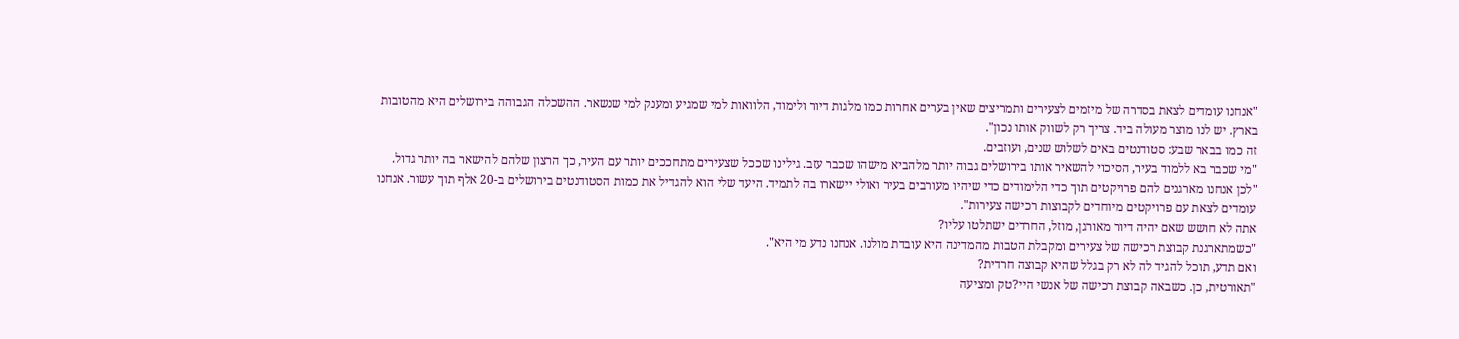"אנחנו עומדים לצאת בסדרה של מיזמים לצעירים ותמריצים שאין בערים אחרות כמו מלגות דיור ולימוד, הלוואות למי שמגיע ומענק למי שנשאר. ההשכלה הגבוהה בירושלים היא מהטובות בארץ. יש לנו מוצר מעולה ביד. צריך רק לשווק אותו נכון".
זה כמו בבאר שבע: סטודנטים באים לשלוש שנים, ועוזבים.
"מי שכבר בא ללמוד בעיר, הסיכוי להשאיר אותו בירושלים גבוה יותר מלהביא מישהו שכבר עזב. גילינו שככל שצעירים מתחככים יותר עם העיר, כך הרצון שלהם להישאר בה יותר גדול.
"לכן אנחנו מארגנים להם פרויקטים תוך כדי הלימודים כדי שיהיו מעורבים בעיר ואולי יישארו בה לתמיד. היעד שלי הוא להגדיל את כמות הסטודנטים בירושלים ב-20 אלף תוך עשור. אנחנו עומדים לצאת עם פרויקטים מיוחדים לקבוצות רכישה צעירות".
אתה לא חושש שאם יהיה דיור מאורגן, מוזל, החרדים ישתלטו עליו?
"כשמתארגנת קבוצת רכישה של צעירים ומקבלת הטבות מהמדינה היא עובדת מולנו. אנחנו נדע מי היא".
ואם תדע, תוכל להגיד לה לא רק בגלל שהיא קבוצה חרדית?
"תאורטית, כן. כשבאה קבוצת רכישה של אנשי היי?טק ומציעה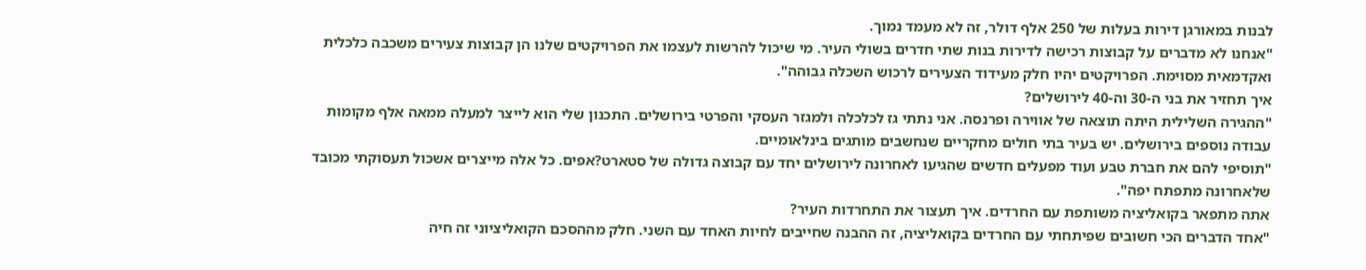לבנות במאורגן דירות בעלות של 250 אלף דולר, זה לא מעמד נמוך.
"אנחנו לא מדברים על קבוצות רכישה לדירות בנות שתי חדרים בשולי העיר. מי שיכול להרשות לעצמו את הפרויקטים שלנו הן קבוצות צעירים משכבה כלכלית ואקדמאית מסוימת. הפרויקטים יהיו חלק מעידוד הצעירים לרכוש השכלה גבוהה".
איך תחזיר את בני ה-30 וה-40 לירושלים?
"ההגירה השלילית היתה תוצאה של אווירה ופרנסה. אני נתתי גז לכלכלה ולמגזר העסקי והפרטי בירושלים. התכנון שלי הוא לייצר למעלה ממאה אלף מקומות עבודה נוספים בירושלים. יש בעיר בתי חולים מחקריים שנחשבים מותגים בינלאומיים.
"תוסיפי להם את חברת טבע ועוד מפעלים חדשים שהגיעו לאחרונה לירושלים יחד עם קבוצה גדולה של סטארט?אפים. כל אלה מייצרים אשכול תעסוקתי מכובד שלאחרונה מתפתח יפה".
אתה מתפאר בקואליציה משותפת עם החרדים. איך תעצור את התחרדות העיר?
"אחד הדברים הכי חשובים שפיתחתי עם החרדים בקואליציה, זה ההבנה שחייבים לחיות האחד עם השני. חלק מההסכם הקואליציוני זה חיה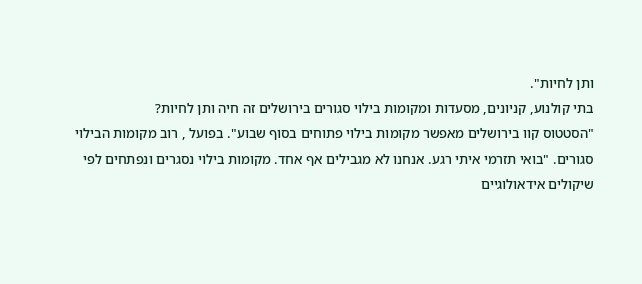ותן לחיות".
בתי קולנוע, קניונים, מסעדות ומקומות בילוי סגורים בירושלים זה חיה ותן לחיות?
"הסטטוס קוו בירושלים מאפשר מקומות בילוי פתוחים בסוף שבוע". בפועל , רוב מקומות הבילוי סגורים. "בואי תזרמי איתי רגע. אנחנו לא מגבילים אף אחד. מקומות בילוי נסגרים ונפתחים לפי שיקולים אידאולוגיים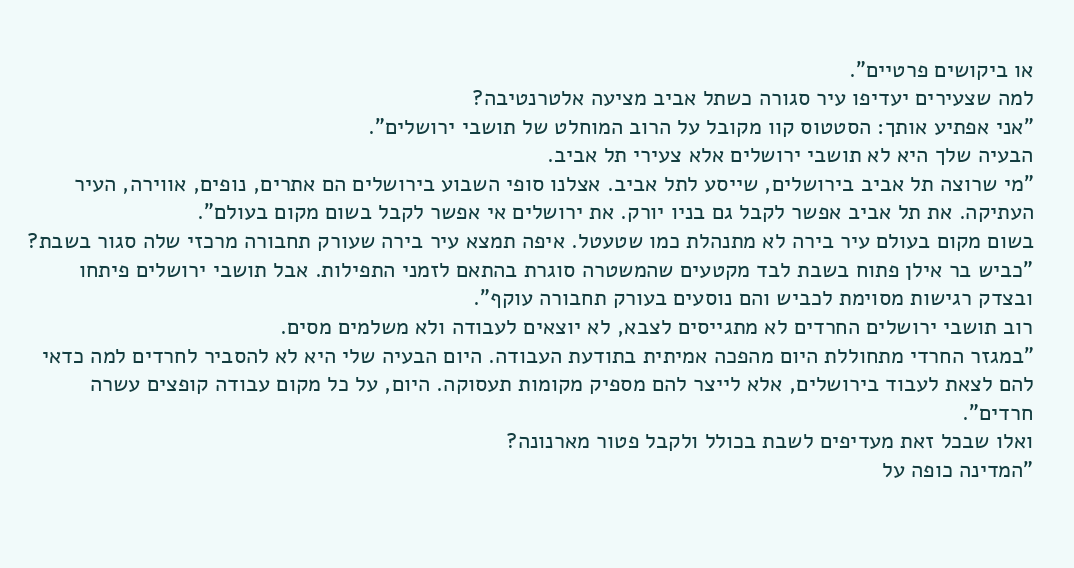או ביקושים פרטיים".
למה שצעירים יעדיפו עיר סגורה כשתל אביב מציעה אלטרנטיבה?
"אני אפתיע אותך: הסטטוס קוו מקובל על הרוב המוחלט של תושבי ירושלים".
הבעיה שלך היא לא תושבי ירושלים אלא צעירי תל אביב.
"מי שרוצה תל אביב בירושלים, שייסע לתל אביב. אצלנו סופי השבוע בירושלים הם אתרים, נופים, אווירה, העיר העתיקה. את תל אביב אפשר לקבל גם בניו יורק. את ירושלים אי אפשר לקבל בשום מקום בעולם".
בשום מקום בעולם עיר בירה לא מתנהלת כמו שטעטל. איפה תמצא עיר בירה שעורק תחבורה מרכזי שלה סגור בשבת?
"כביש בר אילן פתוח בשבת לבד מקטעים שהמשטרה סוגרת בהתאם לזמני התפילות. אבל תושבי ירושלים פיתחו ובצדק רגישות מסוימת לכביש והם נוסעים בעורק תחבורה עוקף".
רוב תושבי ירושלים החרדים לא מתגייסים לצבא, לא יוצאים לעבודה ולא משלמים מסים.
"במגזר החרדי מתחוללת היום מהפכה אמיתית בתודעת העבודה. היום הבעיה שלי היא לא להסביר לחרדים למה כדאי להם לצאת לעבוד בירושלים, אלא לייצר להם מספיק מקומות תעסוקה. היום, על כל מקום עבודה קופצים עשרה חרדים".
ואלו שבכל זאת מעדיפים לשבת בכולל ולקבל פטור מארנונה?
"המדינה כופה על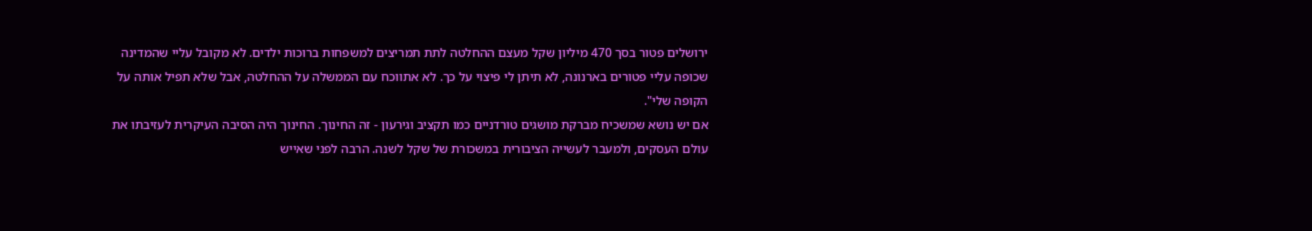ירושלים פטור בסך 470 מיליון שקל מעצם ההחלטה לתת תמריצים למשפחות ברוכות ילדים. לא מקובל עליי שהמדינה שכופה עליי פטורים בארנונה, לא תיתן לי פיצוי על כך. לא אתווכח עם הממשלה על ההחלטה, אבל שלא תפיל אותה על הקופה שלי".
אם יש נושא שמשכיח מברקת מושגים טורדניים כמו תקציב וגירעון - זה החינוך. החינוך היה הסיבה העיקרית לעזיבתו את עולם העסקים, ולמעבר לעשייה הציבורית במשכורת של שקל לשנה. הרבה לפני שאייש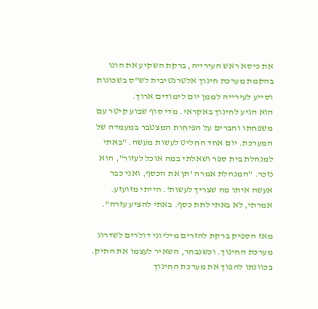את כיסא ראש העירייה, ברקת השקיע את הונו בהקמת מערכת חינוך אלטרנטיבית לש"ס בשכונות וסייע לעירייה לממן יום לימודים ארוך.
הוא הגיע לחינוך באקראי. מדי סוף שבוע קיטר עם משפחתו וחברים על הפיחות המצטבר במעמדה של המערכת. יום אחד החליט לעשות מעשה. "באתי למנהלת בית ספר ושאלתי במה אוכל לעזור", הוא נזכר. "המנהלת אמרה 'תן את הכסף, ואני כבר אעשה איתו מה שצריך לעשות'. הייתי מזועזע. אמרתי, לא באתי לתת כסף. באתי להציע עזרה".

מאז הספיק ברקת להזרים מיליוני דולרים לשדרוג מערכת החינוך. וכשנבחר, השאיר לעצמו את התיק.
בכוונתו להפוך את מערכת החינוך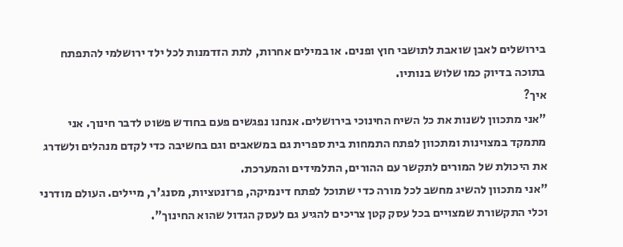בירושלים לאבן שואבת לתושבי חוץ ופנים. או במילים אחרות, לתת הזדמנות לכל ילד ירושלמי להתפתח בתוכה בדיוק כמו שלוש בנותיו.
איך?
"אני מתכוון לשנות את כל השיח החינוכי בירושלים. אנחנו נפגשים פעם בחודש פשוט לדבר חינוך. אני מתמקד במצוינות ומתכוון לפתח התמחות בית ספרית גם במשאבים וגם בחשיבה כדי לקדם מנהלים ולשדרג את היכולת של המורים לתקשר עם ההורים, התלמידים והמערכת.
"אני מתכוון להשיג מחשב לכל מורה כדי שתוכל לפתח דינמיקה, פרזנטציות, מסנג'ר, מיילים. העולם מודרני וכלי התקשורת שמצויים בכל עסק קטן צריכים להגיע גם לעסק הגדול שהוא החינוך".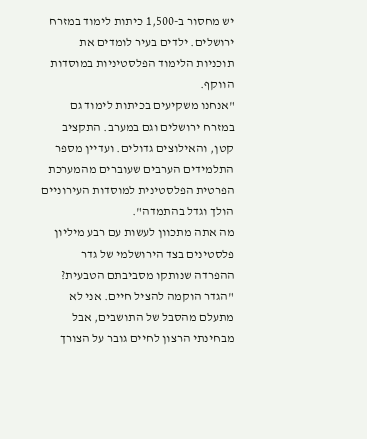יש מחסור ב-1,500 כיתות לימוד במזרח ירושלים. ילדים בעיר לומדים את תוכניות הלימוד הפלסטיניות במוסדות הווקף.
"אנחנו משקיעים בכיתות לימוד גם במזרח ירושלים וגם במערב. התקציב קטן, והאילוצים גדולים. ועדיין מספר התלמידים הערבים שעוברים מהמערכת הפרטית הפלסטינית למוסדות העירוניים הולך וגדל בהתמדה".
מה אתה מתכוון לעשות עם רבע מיליון פלסטינים בצד הירושלמי של גדר ההפרדה שנותקו מסביבתם הטבעית?
"הגדר הוקמה להציל חיים. אני לא מתעלם מהסבל של התושבים, אבל מבחינתי הרצון לחיים גובר על הצורך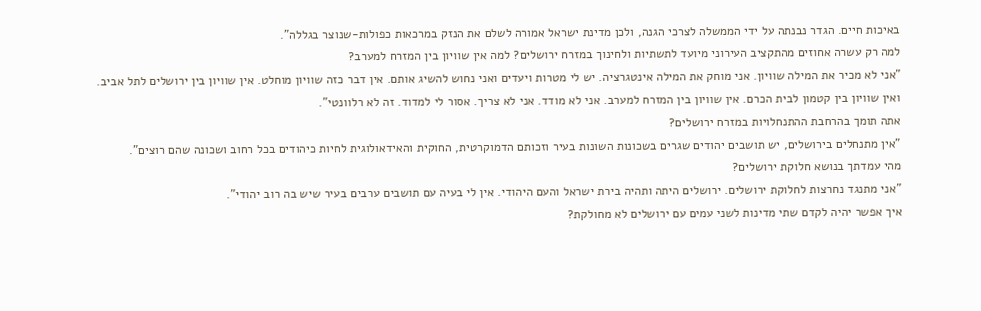באיכות חיים. הגדר נבנתה על ידי הממשלה לצרכי הגנה, ולכן מדינת ישראל אמורה לשלם את הנזק במרכאות כפולות-שנוצר בגללה".
למה רק עשרה אחוזים מהתקציב העירוני מיועד לתשתיות ולחינוך במזרח ירושלים? למה אין שוויון בין המזרח למערב?
"אני לא מכיר את המילה שוויון. אני מוחק את המילה אינטגרציה. יש לי מטרות ויעדים ואני נחוש להשיג אותם. אין דבר כזה שוויון מוחלט. אין שוויון בין ירושלים לתל אביב. ואין שוויון בין קטמון לבית הכרם. אין שוויון בין המזרח למערב. אני לא מודד. אני לא צריך. אסור לי למדוד. זה לא רלוונטי".
אתה תומך בהרחבת ההתנחלויות במזרח ירושלים?
"אין מתנחלים בירושלים, יש תושבים יהודים שגרים בשכונות השונות בעיר וזכותם הדמוקרטית, החוקית והאידאולוגית לחיות כיהודים בכל רחוב ושכונה שהם רוצים".
מהי עמדתך בנושא חלוקת ירושלים?
"אני מתנגד נחרצות לחלוקת ירושלים. ירושלים היתה ותהיה בירת ישראל והעם היהודי. אין לי בעיה עם תושבים ערבים בעיר שיש בה רוב יהודי".
איך אפשר יהיה לקדם שתי מדינות לשני עמים עם ירושלים לא מחולקת?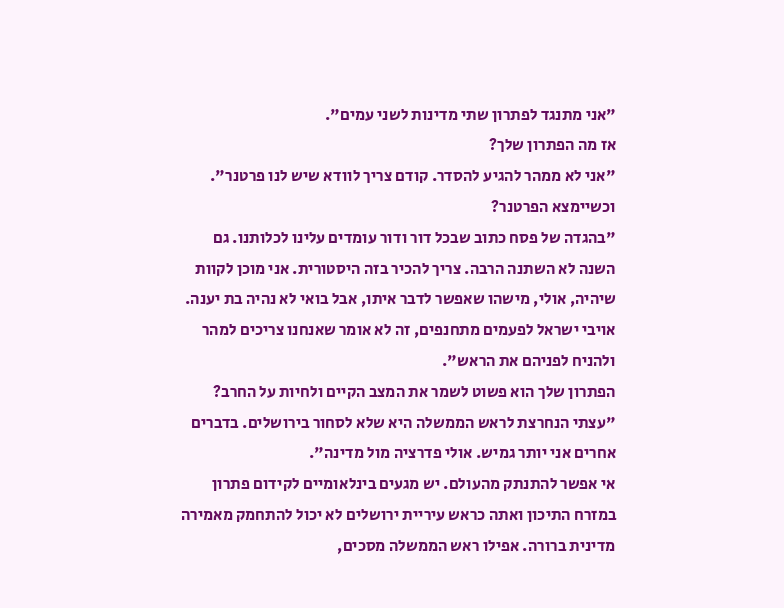"אני מתנגד לפתרון שתי מדינות לשני עמים".
אז מה הפתרון שלך?
"אני לא ממהר להגיע להסדר. קודם צריך לוודא שיש לנו פרטנר".
וכשיימצא הפרטנר?
"בהגדה של פסח כתוב שבכל דור ודור עומדים עלינו לכלותנו. גם השנה לא השתנה הרבה. צריך להכיר בזה היסטורית. אני מוכן לקוות שיהיה, אולי, מישהו שאפשר לדבר איתו, אבל בואי לא נהיה בת יענה. אויבי ישראל לפעמים מתחנפים, זה לא אומר שאנחנו צריכים למהר ולהניח לפניהם את הראש".
הפתרון שלך הוא פשוט לשמר את המצב הקיים ולחיות על החרב?
"עצתי הנחרצת לראש הממשלה היא שלא לסחור בירושלים. בדברים אחרים אני יותר גמיש. אולי פדרציה מול מדינה".
אי אפשר להתנתק מהעולם. יש מגעים בינלאומיים לקידום פתרון במזרח התיכון ואתה כראש עיריית ירושלים לא יכול להתחמק מאמירה מדינית ברורה. אפילו ראש הממשלה מסכים,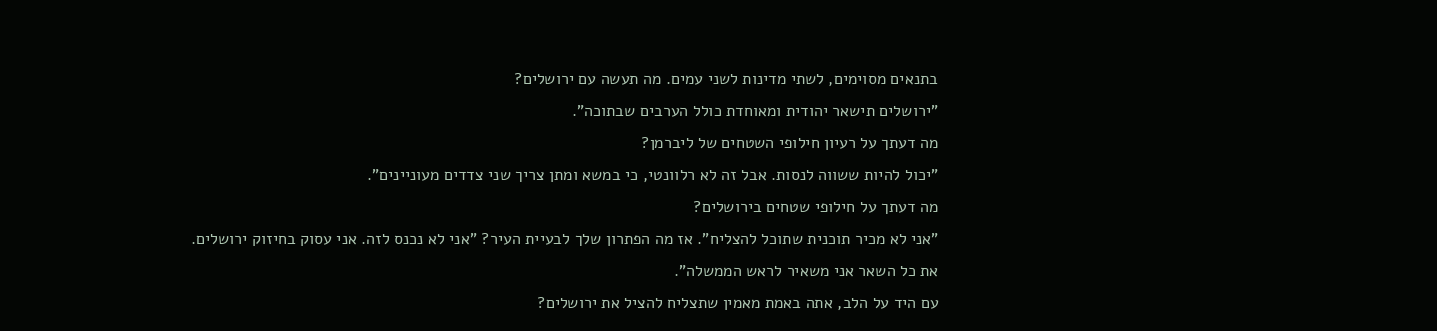בתנאים מסוימים, לשתי מדינות לשני עמים. מה תעשה עם ירושלים?
"ירושלים תישאר יהודית ומאוחדת כולל הערבים שבתוכה".
מה דעתך על רעיון חילופי השטחים של ליברמן?
"יכול להיות ששווה לנסות. אבל זה לא רלוונטי, כי במשא ומתן צריך שני צדדים מעוניינים".
מה דעתך על חילופי שטחים בירושלים?
"אני לא מכיר תוכנית שתוכל להצליח". אז מה הפתרון שלך לבעיית העיר? "אני לא נכנס לזה. אני עסוק בחיזוק ירושלים. את כל השאר אני משאיר לראש הממשלה".
עם היד על הלב, אתה באמת מאמין שתצליח להציל את ירושלים?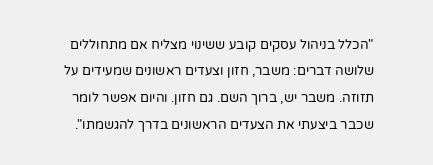"הכלל בניהול עסקים קובע ששינוי מצליח אם מתחוללים שלושה דברים: משבר, חזון וצעדים ראשונים שמעידים על תזוזה. משבר יש, ברוך השם. גם חזון. והיום אפשר לומר שכבר ביצעתי את הצעדים הראשונים בדרך להגשמתו".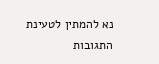נא להמתין לטעינת התגובות